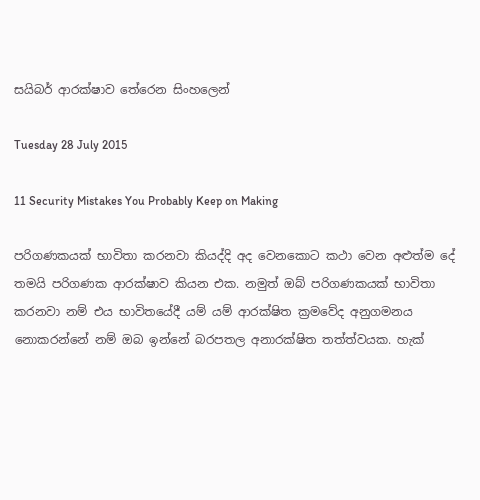සයිබර් ආරක්ෂාව තේරෙන සිංහලෙන්

Tuesday 28 July 2015

11 Security Mistakes You Probably Keep on Making

පරිගණකයක් භාවිතා කරනවා කියද්දි අද වෙනකොට කථා වෙන අළුත්ම දේ තමයි පරිගණක ආරක්ෂාව කියන එක. නමුත් ඔබ් පරිගණකයක් භාවිතා කරනවා නම් එය භාවිතයේදී යම් යම් ආරක්ෂිත ක්‍රමවේද අනුගමනය නොකරන්නේ නම් ඔබ ඉන්නේ බරපතල අනාරක්ෂිත තත්ත්වයක. හැක්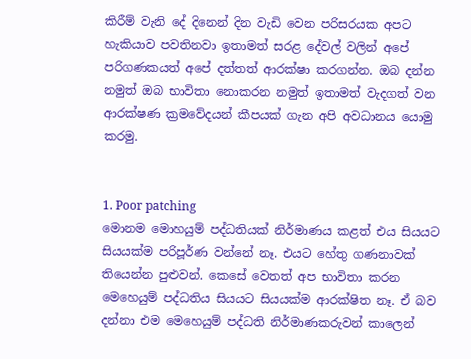කිරීම් වැනි දේ දිනෙන් දින වැඩි වෙන පරිසරයක අපට හැකියාව පවතිනවා ඉතාමත් සරළ දේවල් වලින් අපේ පරිගණකයත් අපේ දත්තත් ආරක්ෂා කරගන්න. ඔබ දන්න නමුත් ඔබ භාවිතා නොකරන නමුත් ඉතාමත් වැදගත් වන ආරක්ෂණ ක්‍රමවේදයන් කීපයක් ගැන අපි අවධානය යොමු කරමු.


1. Poor patching
මොනම මොහයුම් පද්ධතියක් නිර්මාණය කළත් එය සියයට සියයක්ම පරිපූර්ණ වන්නේ නෑ. එයට හේතු ගණනාවක් තියෙන්න පුළුවන්. කෙසේ වෙතත් අප භාවිතා කරන මෙහෙයුම් පද්ධතිය සියයට සියයක්ම ආරක්ෂිත නෑ. ඒ බව දන්නා එම මෙහෙයුම් පද්ධති නිර්මාණකරුවන් කාලෙන්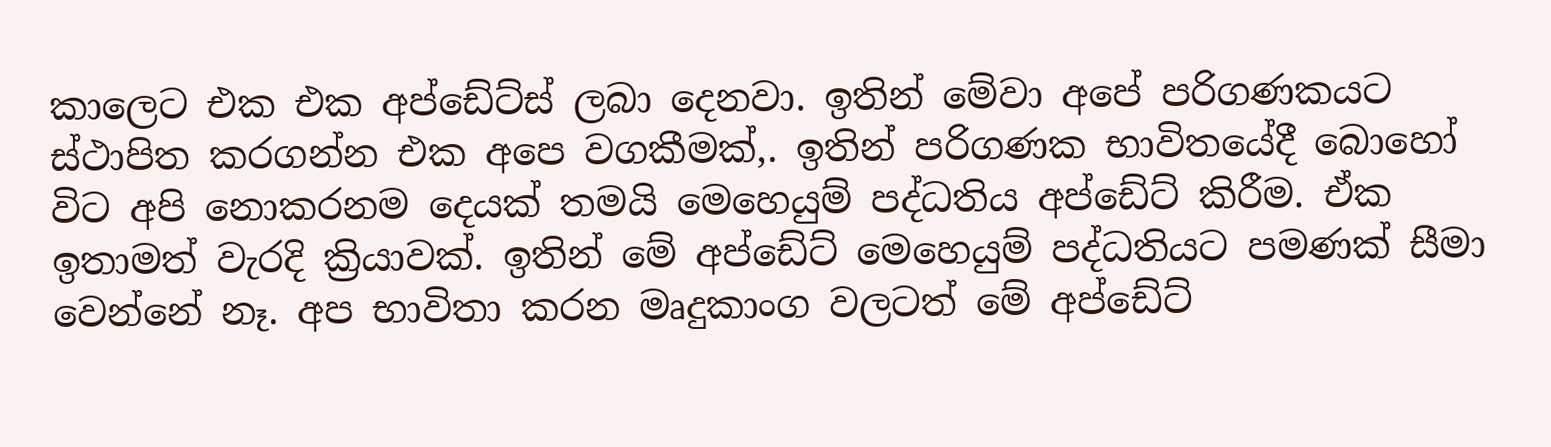කාලෙට එක එක අප්ඩේට්ස් ලබා දෙනවා. ඉතින් මේවා අපේ පරිගණකයට ස්ථාපිත කරගන්න එක අපෙ වගකීමක්,. ඉතින් පරිගණක භාවිතයේදී බොහෝ විට අපි නොකරනම දෙයක් තමයි මෙහෙයුම් පද්ධතිය අප්ඩේට් කිරීම. ඒක ඉතාමත් වැරදි ක්‍රියාවක්. ඉතින් මේ අප්ඩේට් මෙහෙයුම් පද්ධතියට පමණක් සීමා වෙන්නේ නෑ. අප භාවිතා කරන මෘදුකාංග වලටත් මේ අප්ඩේට්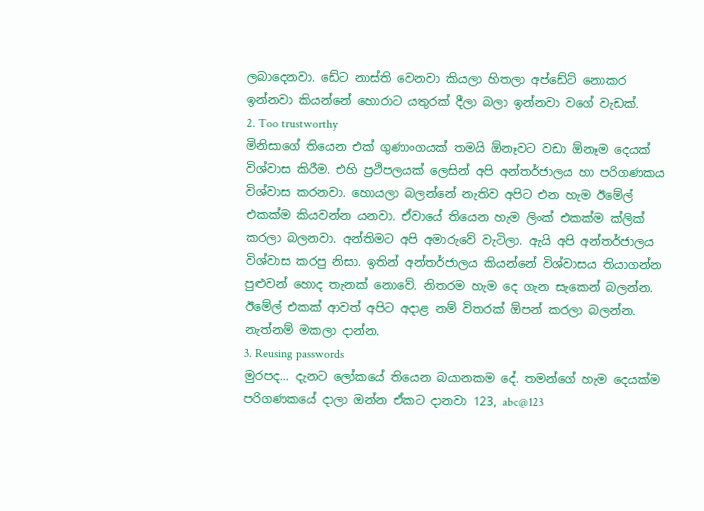ලබාදෙනවා. ඩේට නාස්ති වෙනවා කියලා හිතලා අප්ඩේට් නොකර ඉන්නවා කියන්නේ හොරාට යතුරක් දීලා බලා ඉන්නවා වගේ වැඩක්.
2. Too trustworthy
මිනිසාගේ තියෙන එක් ගුණාංගයක් තමයි ඕනෑවට වඩා ඕනෑම දෙයක් විශ්වාස කිරීම. එහි ප්‍රථිපලයක් ලෙසින් අපි අන්තර්ජාලය හා පරිගණකය විශ්වාස කරනවා. හොයලා බලන්නේ නැතිව අපිට එන හැම ඊමේල් එකක්ම කියවන්න යනවා. ඒවායේ තියෙන හැම ලිංක් එකක්ම ක්ලික් කරලා බලනවා. අන්තිමට අපි අමාරුවේ වැටිලා. ඇයි අපි අන්තර්ජාලය විශ්වාස කරපු නිසා. ඉතින් අන්තර්ජාලය කියන්නේ විශ්වාසය තියාගන්න පුළුවන් හොද තැනක් නොවේ. නිතරම හැම දෙ ගැන සැකෙන් බලන්න. ඊමේල් එකක් ආවත් අපිට අදාළ නම් විතරක් ඕපන් කරලා බලන්න. නැත්නම් මකලා දාන්න.
3. Reusing passwords
මුරපද... දැනට ලෝකයේ තියෙන බයානකම දේ. තමන්ගේ හැම දෙයක්ම පරිගණකයේ දාලා ඔන්න ඒකට දානවා 123, abc@123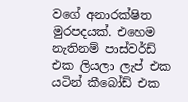වගේ අනාරක්ෂිත මුරපදයක්. එහෙම නැතිනම් පාස්වර්ඩ් එක ලියලා ලැප් එක යටින් කීබෝඩ් එක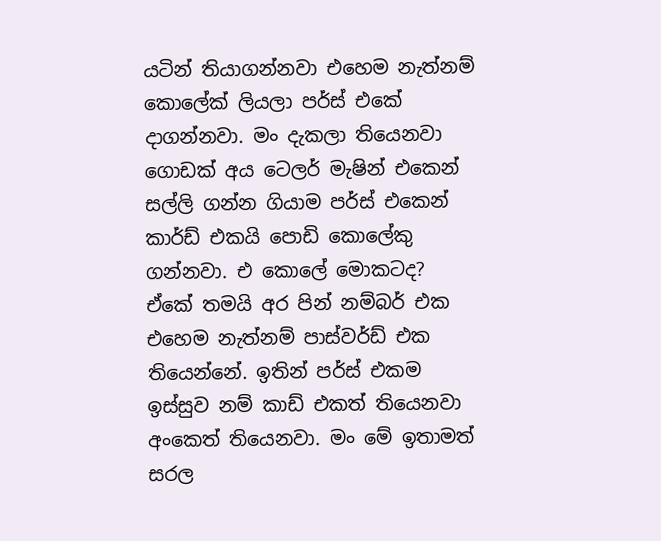යටින් තියාගන්නවා එහෙම නැත්නම් කොලේක් ලියලා පර්ස් එකේ දාගන්නවා. මං දැකලා තියෙනවා ගොඩක් අය ටෙලර් මැෂින් එකෙන් සල්ලි ගන්න ගියාම පර්ස් එකෙන් කාර්ඩ් එකයි පොඩි කොලේකු ගන්නවා. එ කොලේ මොකටද?  ඒකේ තමයි අර පින් නම්බර් එක එහෙම නැත්නම් පාස්වර්ඩ් එක තියෙන්නේ. ඉතින් පර්ස් එකම ඉස්සුව නම් කාඩ් එකත් තියෙනවා අංකෙත් තියෙනවා. මං මේ ඉතාමත් සරල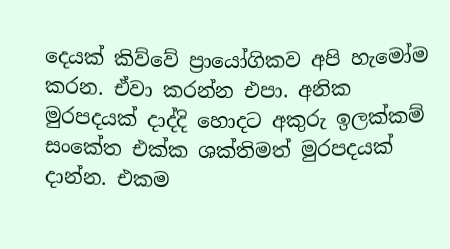දෙයක් කිව්වේ ප්‍රායෝගිකව අපි හැමෝම කරන. ඒවා කරන්න එපා. අනික මුරපදයක් දාද්දි හොදට අකුරු ඉලක්කම් සංකේත එක්ක ශක්තිමත් මුරපදයක් දාන්න. එකම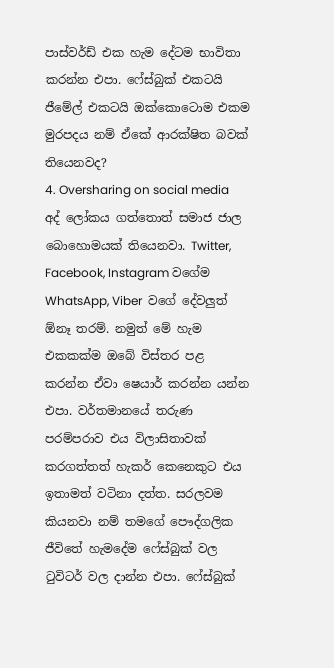පාස්වර්ඩ් එක හැම දේටම භාවිතා කරන්න එපා. ෆේස්බුක් එකටයි ජීමේල් එකටයි ඔක්කොටොම එකම මුරපදය නම් ඒකේ ආරක්ෂිත බවක් තියෙනවද?
4. Oversharing on social media
අද් ලෝකය ගත්තොත් සමාජ ජාල බොහොමයක් තියෙනවා. Twitter, Facebook, Instagram වගේම  WhatsApp, Viber  වගේ දේවලුත් ඕනෑ තරම්. නමුත් මේ හැම එකකක්ම ඔබේ විස්තර පළ කරන්න ඒවා ෂෙයාර් කරන්න යන්න එපා. වර්තමානයේ තරුණ පරම්පරාව එය විලාසිතාවක් කරගත්තත් හැකර් කෙනෙකුට එය ඉතාමත් වටිනා දත්ත. සරලවම කියනවා නම් තමගේ පෞද්ගලික ජීවිතේ හැමදේම ෆේස්බුක් වල ටුවිටර් වල දාන්න එපා. ෆේස්බුක්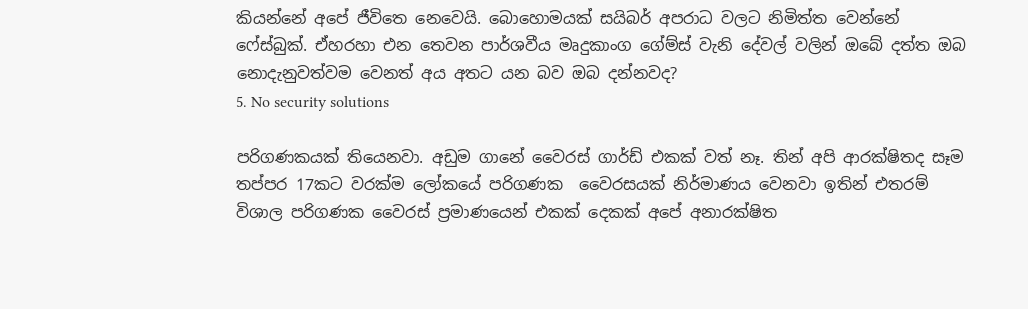කියන්නේ අපේ ජීවිතෙ නෙවෙයි. බොහොමයක් සයිබර් අපරාධ වලට නිමිත්ත වෙන්නේ ෆේස්බුක්. ඒහරහා එන තෙවන පාර්ශවීය මෘදුකාංග ගේම්ස් වැනි දේවල් වලින් ඔබේ දත්ත ඔබ නොදැනුවත්වම වෙනත් අය අතට යන බව ඔබ දන්නවද?
5. No security solutions

පරිගණකයක් තියෙනවා. අඩුම ගානේ වෛරස් ගාර්ඩ් එකක් වත් නෑ. තින් අපි ආරක්ෂිතද සෑම තප්පර 17කට වරක්ම ලෝකයේ පරිගණක  වෛරසයක් නිර්මාණය වෙනවා ඉතින් එතරම් විශාල පරිගණක වෛරස් ප්‍රමාණයෙන් එකක් දෙකක් අපේ අනාරක්ෂිත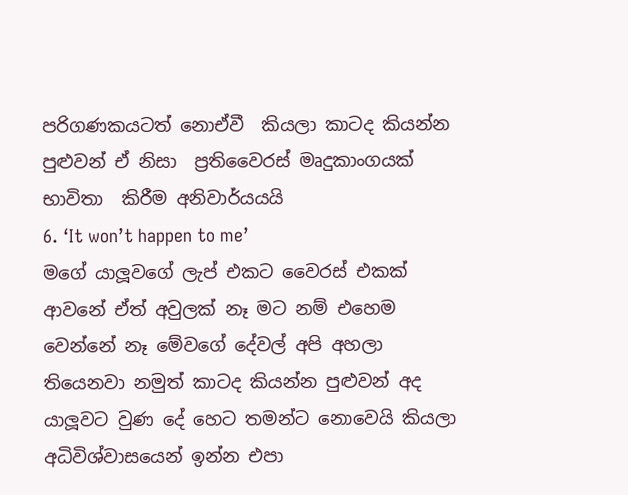පරිගණකයටත් නොඒවී  කියලා කාටද කියන්න පුළුවන් ඒ නිසා  ප්‍රතිවෛරස් මෘදුකාංගයක් භාවිතා  කිරීම අනිවාර්යයයි
6. ‘It won’t happen to me’
මගේ යාලූවගේ ලැප් එකට වෛරස් එකක් ආවනේ ඒත් අවුලක් නෑ මට නම් එහෙම වෙන්නේ නෑ මේවගේ දේවල් අපි අහලා තියෙනවා නමුත් කාටද කියන්න පුළුවන් අද යාලූවට වුණ දේ හෙට තමන්ට නොවෙයි කියලා අධිවිශ්වාසයෙන් ඉන්න එපා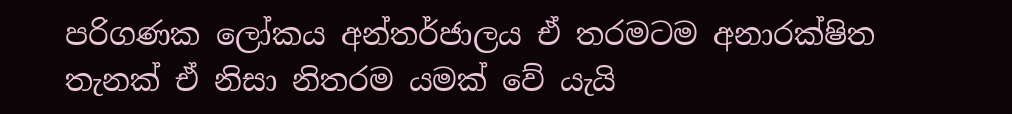පරිගණක ලෝකය අන්තර්ජාලය ඒ තරමටම අනාරක්ෂිත තැනක් ඒ නිසා නිතරම යමක් වේ යැයි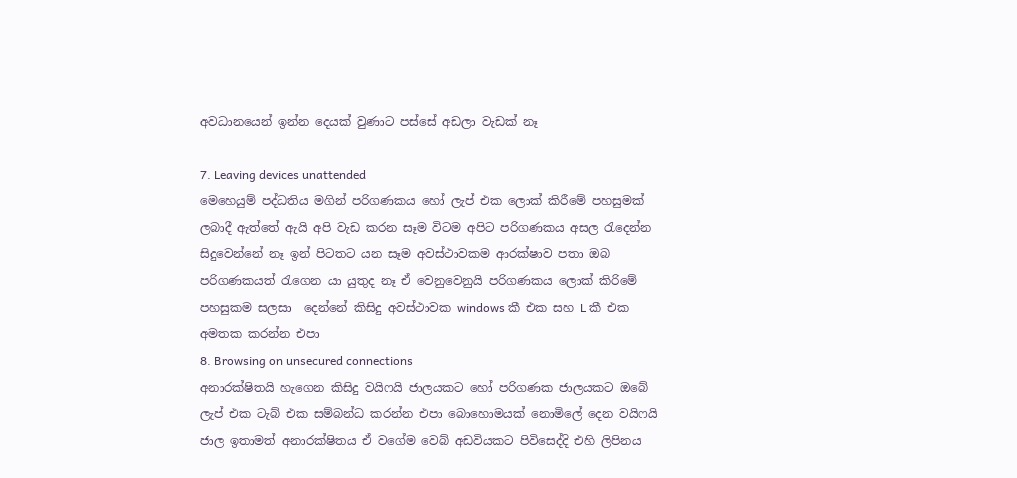අවධානයෙන් ඉන්න දෙයක් වුණාට පස්සේ අඩලා වැඩක් නෑ

7. Leaving devices unattended
මෙහෙයුම් පද්ධතිය මගින් පරිගණකය හෝ ලැප් එක ලොක් කිරීමේ පහසුමක් ලබාදී ඇත්තේ ඇයි අපි වැඩ කරන සෑම විටම අපිට පරිගණකය අසල රැදෙන්න සිදුවෙන්නේ නෑ ඉන් පිටතට යන සෑම අවස්ථාවකම ආරක්ෂාව පතා ඔබ පරිගණකයත් රැගෙන යා යුතුද නෑ ඒ වෙනුවෙනුයි පරිගණකය ලොක් කිරිමේ පහසුකම සලසා  දෙන්නේ කිසිදු අවස්ථාවක windows කී එක සහ L කී එක අමතක කරන්න එපා
8. Browsing on unsecured connections
අනාරක්ෂිතයි හැගෙන කිසිදු වයිෆයි ජාලයකට හෝ පරිගණක ජාලයකට ඔබේ ලැප් එක ටැබ් එක සම්බන්ධ කරන්න එපා බොහොමයක් නොමිලේ දෙන වයිෆයි ජාල ඉතාමත් අනාරක්ෂිතය ඒ වගේම වෙබ් අඩවියකට පිවිසෙද්දි එහි ලිපිනය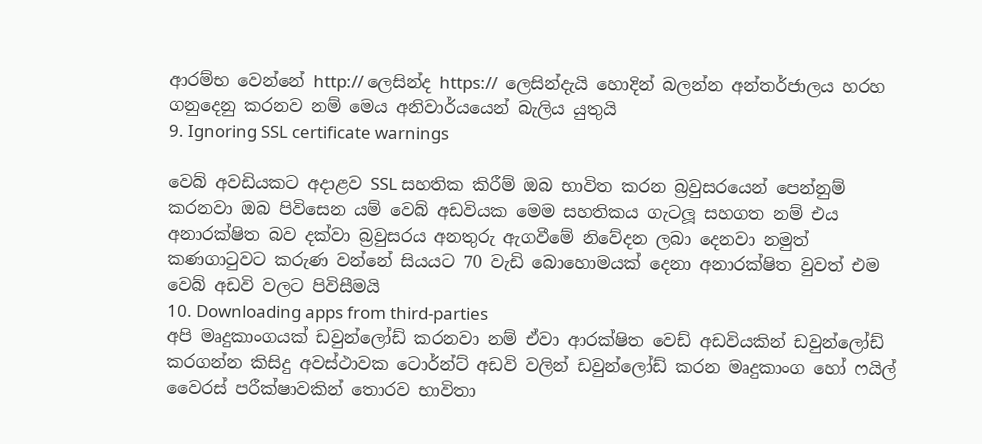ආරම්භ වෙන්නේ http:// ලෙසින්ද https://  ලෙසින්දැයි හොදින් බලන්න අන්තර්ජාලය හරහ  ගනුදෙනු කරනව නම් මෙය අනිවාර්යයෙන් බැලිය යුතුයි
9. Ignoring SSL certificate warnings

වෙබ් අවඩියකට අදාළව SSL සහතික කිරීම් ඔබ භාවිත කරන බ්‍රවුසරයෙන් පෙන්නුම් කරනවා ඔබ පිවිසෙන යම් වෙබ් අඩවියක මෙම සහතිකය ගැටලූ සහගත නම් එය අනාරක්ෂිත බව දක්වා බ්‍රවුසරය අනතුරු ඇගවීමේ නිවේදන ලබා දෙනවා නමුත් කණගාටුවට කරුණ වන්නේ සියයට 70 වැඩි බොහොමයක් දෙනා අනාරක්ෂිත වුවත් එම වෙබ් අඩවි වලට පිවිසීමයි
10. Downloading apps from third-parties
අපි මෘදුකාංගයක් ඩවුන්ලෝඩ් කරනවා නම් ඒවා ආරක්ෂිත වෙඩ් අඩවියකින් ඩවුන්ලෝඩ් කරගන්න කිසිදු අවස්ථාවක ටොර්න්ට් අඩවි වලින් ඩවුන්ලෝඩ් කරන මෘදුකාංග හෝ ෆයිල් වෛරස් පරීක්ෂාවකින් තොරව භාවිතා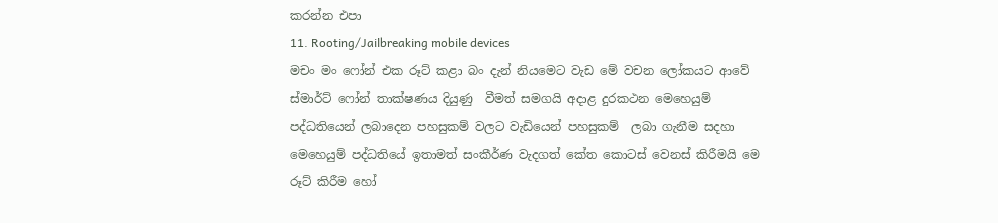කරන්න එපා
11. Rooting/Jailbreaking mobile devices
මචං මං ෆෝන් එක රූට් කළා බං දැන් නියමෙට වැඩ මේ වචන ලෝකයට ආවේ ස්මාර්ට් ෆෝන් තාක්ෂණය දියුණු  වීමත් සමගයි අදාළ දුරකථන මෙහෙයුම් පද්ධතියෙන් ලබාදෙන පහසුකම් වලට වැඩියෙන් පහසුකම්  ලබා ගැනීම සදහා මෙහෙයුම් පද්ධතියේ ඉතාමත් සංකීර්ණ වැදගත් කේත කොටස් වෙනස් කිරීමයි මෙ රූට් කිරීම හෝ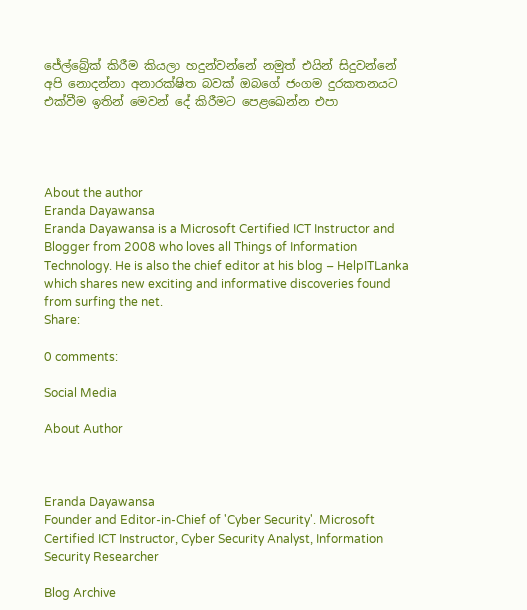ජේල්බ්‍රේක් කිරීම කියලා හදුන්වන්නේ නමුත් එයින් සිදුවන්නේ අපි නොදන්නා අනාරක්ෂිත බවක් ඔබගේ ජංගම දුරකතනයට එක්වීම ඉතින් මෙවන් දේ කිරීමට පෙළඛෙන්න එපා




About the author
Eranda Dayawansa
Eranda Dayawansa is a Microsoft Certified ICT Instructor and Blogger from 2008 who loves all Things of Information Technology. He is also the chief editor at his blog – HelpITLanka which shares new exciting and informative discoveries found from surfing the net.
Share:

0 comments:

Social Media

About Author



Eranda Dayawansa
Founder and Editor-in-Chief of 'Cyber Security'. Microsoft Certified ICT Instructor, Cyber Security Analyst, Information Security Researcher

Blog Archive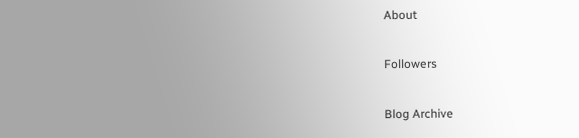About

Followers

Blog Archive